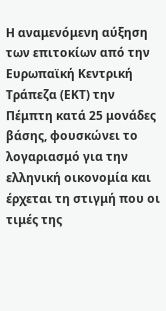Η αναμενόμενη αύξηση των επιτοκίων από την Ευρωπαϊκή Κεντρική Τράπεζα (ΕΚΤ) την Πέμπτη κατά 25 μονάδες βάσης, φουσκώνει το λογαριασμό για την ελληνική οικονομία και έρχεται τη στιγμή που οι τιμές της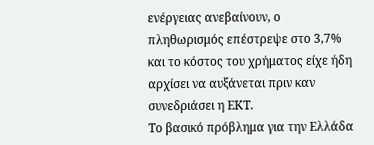ενέργειας ανεβαίνουν, ο πληθωρισμός επέστρεψε στο 3,7% και το κόστος του χρήματος είχε ήδη αρχίσει να αυξάνεται πριν καν συνεδριάσει η ΕΚΤ.
Το βασικό πρόβλημα για την Ελλάδα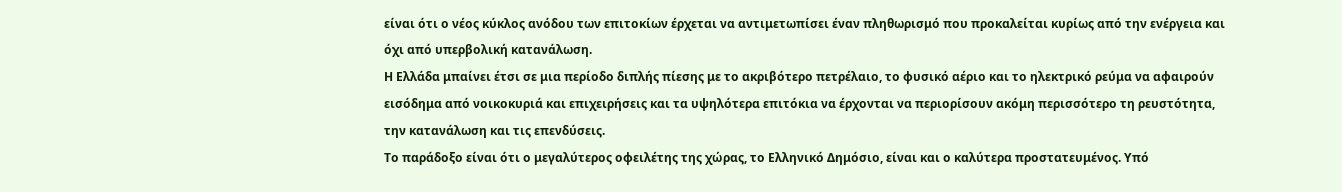είναι ότι ο νέος κύκλος ανόδου των επιτοκίων έρχεται να αντιμετωπίσει έναν πληθωρισμό που προκαλείται κυρίως από την ενέργεια και όχι από υπερβολική κατανάλωση.
Η Ελλάδα μπαίνει έτσι σε μια περίοδο διπλής πίεσης με το ακριβότερο πετρέλαιο, το φυσικό αέριο και το ηλεκτρικό ρεύμα να αφαιρούν εισόδημα από νοικοκυριά και επιχειρήσεις και τα υψηλότερα επιτόκια να έρχονται να περιορίσουν ακόμη περισσότερο τη ρευστότητα, την κατανάλωση και τις επενδύσεις.
Το παράδοξο είναι ότι ο μεγαλύτερος οφειλέτης της χώρας, το Ελληνικό Δημόσιο, είναι και ο καλύτερα προστατευμένος. Υπό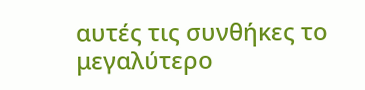αυτές τις συνθήκες το μεγαλύτερο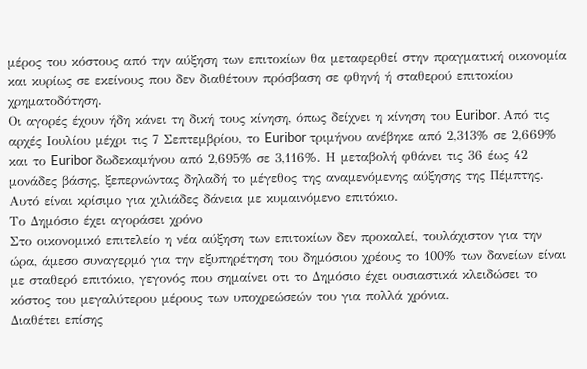μέρος του κόστους από την αύξηση των επιτοκίων θα μεταφερθεί στην πραγματική οικονομία και κυρίως σε εκείνους που δεν διαθέτουν πρόσβαση σε φθηνή ή σταθερού επιτοκίου χρηματοδότηση.
Οι αγορές έχουν ήδη κάνει τη δική τους κίνηση, όπως δείχνει η κίνηση του Euribor. Από τις αρχές Ιουλίου μέχρι τις 7 Σεπτεμβρίου, το Euribor τριμήνου ανέβηκε από 2,313% σε 2,669% και το Euribor δωδεκαμήνου από 2,695% σε 3,116%. Η μεταβολή φθάνει τις 36 έως 42 μονάδες βάσης, ξεπερνώντας δηλαδή το μέγεθος της αναμενόμενης αύξησης της Πέμπτης. Αυτό είναι κρίσιμο για χιλιάδες δάνεια με κυμαινόμενο επιτόκιο.
Το Δημόσιο έχει αγοράσει χρόνο
Στο οικονομικό επιτελείο η νέα αύξηση των επιτοκίων δεν προκαλεί, τουλάχιστον για την ώρα, άμεσο συναγερμό για την εξυπηρέτηση του δημόσιου χρέους το 100% των δανείων είναι με σταθερό επιτόκιο, γεγονός που σημαίνει οτι το Δημόσιο έχει ουσιαστικά κλειδώσει το κόστος του μεγαλύτερου μέρους των υποχρεώσεών του για πολλά χρόνια.
Διαθέτει επίσης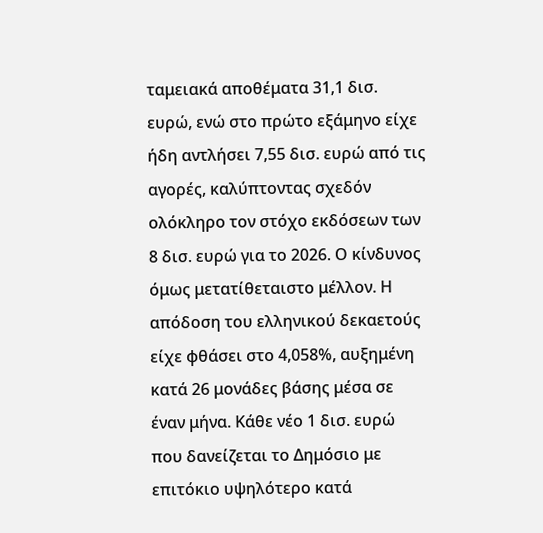ταμειακά αποθέματα 31,1 δισ. ευρώ, ενώ στο πρώτο εξάμηνο είχε ήδη αντλήσει 7,55 δισ. ευρώ από τις αγορές, καλύπτοντας σχεδόν ολόκληρο τον στόχο εκδόσεων των 8 δισ. ευρώ για το 2026. Ο κίνδυνος όμως μετατίθεταιστο μέλλον. Η απόδοση του ελληνικού δεκαετούς είχε φθάσει στο 4,058%, αυξημένη κατά 26 μονάδες βάσης μέσα σε έναν μήνα. Κάθε νέο 1 δισ. ευρώ που δανείζεται το Δημόσιο με επιτόκιο υψηλότερο κατά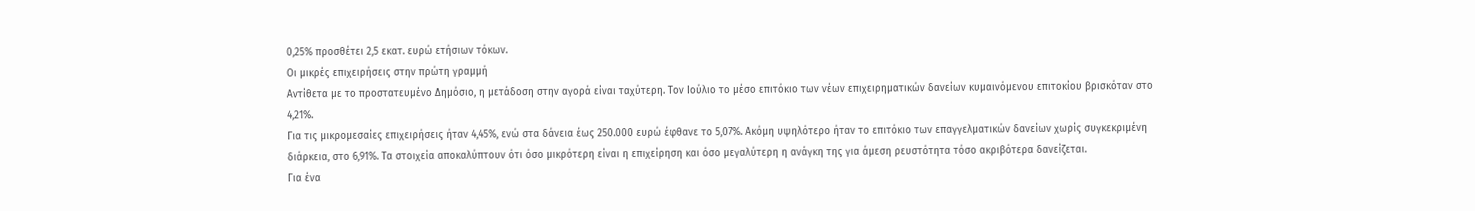0,25% προσθέτει 2,5 εκατ. ευρώ ετήσιων τόκων.
Οι μικρές επιχειρήσεις στην πρώτη γραμμή
Αντίθετα με το προστατευμένο Δημόσιο, η μετάδοση στην αγορά είναι ταχύτερη. Τον Ιούλιο το μέσο επιτόκιο των νέων επιχειρηματικών δανείων κυμαινόμενου επιτοκίου βρισκόταν στο 4,21%.
Για τις μικρομεσαίες επιχειρήσεις ήταν 4,45%, ενώ στα δάνεια έως 250.000 ευρώ έφθανε το 5,07%. Ακόμη υψηλότερο ήταν το επιτόκιο των επαγγελματικών δανείων χωρίς συγκεκριμένη διάρκεια, στο 6,91%. Τα στοιχεία αποκαλύπτουν ότι όσο μικρότερη είναι η επιχείρηση και όσο μεγαλύτερη η ανάγκη της για άμεση ρευστότητα τόσο ακριβότερα δανείζεται.
Για ένα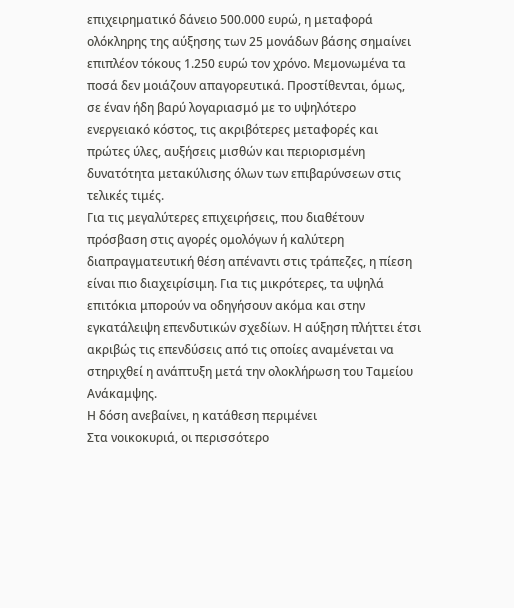επιχειρηματικό δάνειο 500.000 ευρώ, η μεταφορά ολόκληρης της αύξησης των 25 μονάδων βάσης σημαίνει επιπλέον τόκους 1.250 ευρώ τον χρόνο. Μεμονωμένα τα ποσά δεν μοιάζουν απαγορευτικά. Προστίθενται, όμως, σε έναν ήδη βαρύ λογαριασμό με το υψηλότερο ενεργειακό κόστος, τις ακριβότερες μεταφορές και πρώτες ύλες, αυξήσεις μισθών και περιορισμένη δυνατότητα μετακύλισης όλων των επιβαρύνσεων στις τελικές τιμές.
Για τις μεγαλύτερες επιχειρήσεις, που διαθέτουν πρόσβαση στις αγορές ομολόγων ή καλύτερη διαπραγματευτική θέση απέναντι στις τράπεζες, η πίεση είναι πιο διαχειρίσιμη. Για τις μικρότερες, τα υψηλά επιτόκια μπορούν να οδηγήσουν ακόμα και στην εγκατάλειψη επενδυτικών σχεδίων. Η αύξηση πλήττει έτσι ακριβώς τις επενδύσεις από τις οποίες αναμένεται να στηριχθεί η ανάπτυξη μετά την ολοκλήρωση του Ταμείου Ανάκαμψης.
Η δόση ανεβαίνει, η κατάθεση περιμένει
Στα νοικοκυριά, οι περισσότερο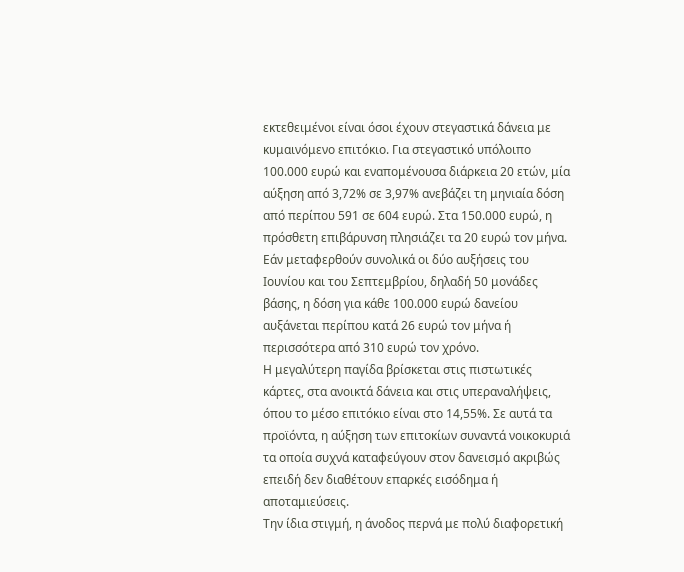εκτεθειμένοι είναι όσοι έχουν στεγαστικά δάνεια με κυμαινόμενο επιτόκιο. Για στεγαστικό υπόλοιπο 100.000 ευρώ και εναπομένουσα διάρκεια 20 ετών, μία αύξηση από 3,72% σε 3,97% ανεβάζει τη μηνιαία δόση από περίπου 591 σε 604 ευρώ. Στα 150.000 ευρώ, η πρόσθετη επιβάρυνση πλησιάζει τα 20 ευρώ τον μήνα.
Εάν μεταφερθούν συνολικά οι δύο αυξήσεις του Ιουνίου και του Σεπτεμβρίου, δηλαδή 50 μονάδες βάσης, η δόση για κάθε 100.000 ευρώ δανείου αυξάνεται περίπου κατά 26 ευρώ τον μήνα ή περισσότερα από 310 ευρώ τον χρόνο.
Η μεγαλύτερη παγίδα βρίσκεται στις πιστωτικές κάρτες, στα ανοικτά δάνεια και στις υπεραναλήψεις, όπου το μέσο επιτόκιο είναι στο 14,55%. Σε αυτά τα προϊόντα, η αύξηση των επιτοκίων συναντά νοικοκυριά τα οποία συχνά καταφεύγουν στον δανεισμό ακριβώς επειδή δεν διαθέτουν επαρκές εισόδημα ή αποταμιεύσεις.
Την ίδια στιγμή, η άνοδος περνά με πολύ διαφορετική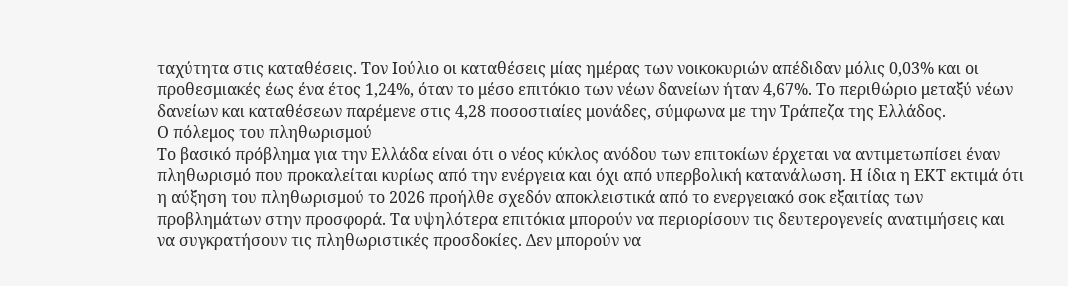ταχύτητα στις καταθέσεις. Τον Ιούλιο οι καταθέσεις μίας ημέρας των νοικοκυριών απέδιδαν μόλις 0,03% και οι προθεσμιακές έως ένα έτος 1,24%, όταν το μέσο επιτόκιο των νέων δανείων ήταν 4,67%. Το περιθώριο μεταξύ νέων δανείων και καταθέσεων παρέμενε στις 4,28 ποσοστιαίες μονάδες, σύμφωνα με την Τράπεζα της Ελλάδος.
Ο πόλεμος του πληθωρισμού
Το βασικό πρόβλημα για την Ελλάδα είναι ότι ο νέος κύκλος ανόδου των επιτοκίων έρχεται να αντιμετωπίσει έναν πληθωρισμό που προκαλείται κυρίως από την ενέργεια και όχι από υπερβολική κατανάλωση. Η ίδια η ΕΚΤ εκτιμά ότι η αύξηση του πληθωρισμού το 2026 προήλθε σχεδόν αποκλειστικά από το ενεργειακό σοκ εξαιτίας των προβλημάτων στην προσφορά. Τα υψηλότερα επιτόκια μπορούν να περιορίσουν τις δευτερογενείς ανατιμήσεις και να συγκρατήσουν τις πληθωριστικές προσδοκίες. Δεν μπορούν να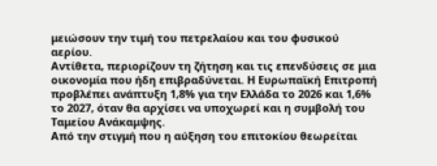μειώσουν την τιμή του πετρελαίου και του φυσικού αερίου.
Αντίθετα, περιορίζουν τη ζήτηση και τις επενδύσεις σε μια οικονομία που ήδη επιβραδύνεται. Η Ευρωπαϊκή Επιτροπή προβλέπει ανάπτυξη 1,8% για την Ελλάδα το 2026 και 1,6% το 2027, όταν θα αρχίσει να υποχωρεί και η συμβολή του Ταμείου Ανάκαμψης.
Από την στιγμή που η αύξηση του επιτοκίου θεωρείται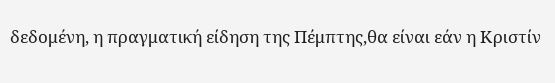δεδομένη, η πραγματική είδηση της Πέμπτης,θα είναι εάν η Κριστίν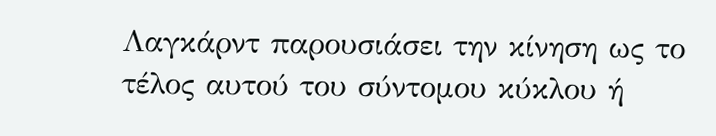Λαγκάρντ παρουσιάσει την κίνηση ως το τέλος αυτού του σύντομου κύκλου ή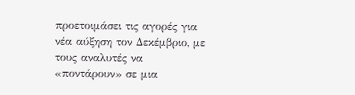προετοιμάσει τις αγορές για νέα αύξηση τον Δεκέμβριο, με τους αναλυτές να «ποντάρουν» σε μια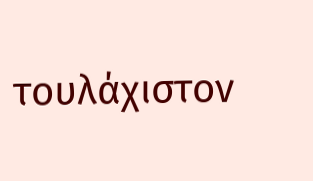τουλάχιστον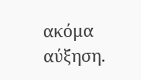ακόμα αύξηση.